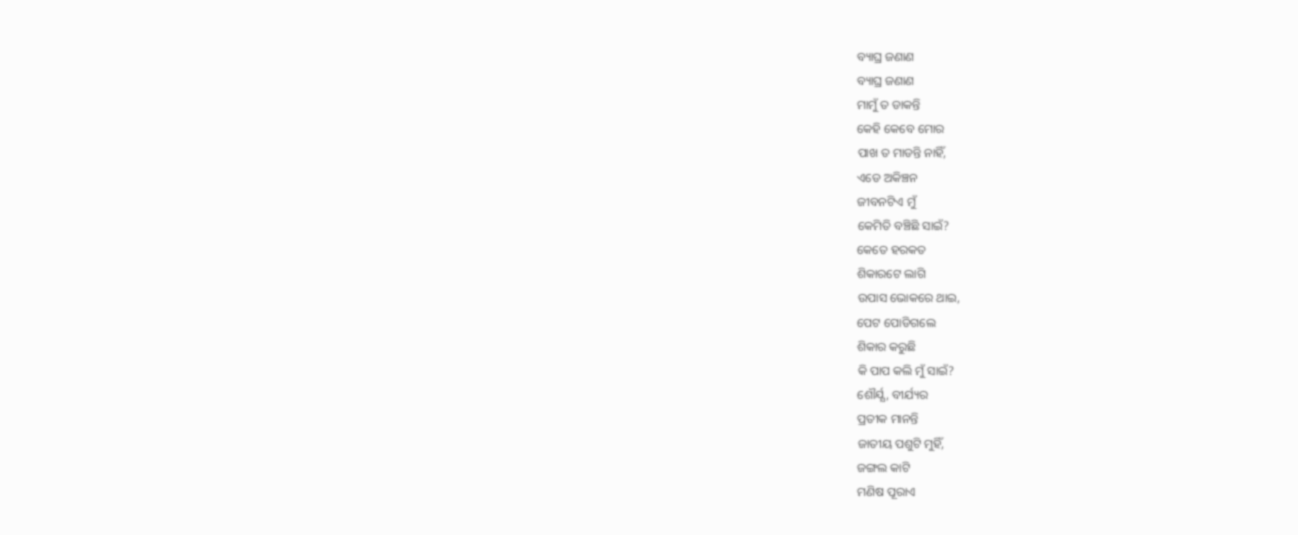ବ୍ୟାଘ୍ର ଜଣାଣ
ବ୍ୟାଘ୍ର ଜଣାଣ
ମାମୁଁ ତ ଡାକନ୍ତି
କେହି କେବେ ମୋର
ପାଖ ତ ମାଡନ୍ତି ନାହିଁ,
ଏଡେ ଅକିଞ୍ଚନ
ଜୀବନଟିଏ ମୁଁ
କେମିତି ବଞ୍ଚିଛି ସାଇଁ?
କେତେ ହରକତ
ଶିକାରଟେ ଲାଗି
ଉପାସ ଭୋକରେ ଥାଇ,
ପେଟ ପୋଡିଗଲେ
ଶିକାର କରୁଛି
କି ପାପ କଲି ମୁଁ ସାଇଁ?
ଶୌର୍ଯ୍ଯ, ବୀର୍ଯ୍ୟର
ପ୍ରତୀକ ମାନନ୍ତି
ଜାତୀୟ ପଶୁଟି ମୁହିଁ,
ଜଙ୍ଗଲ କାଟି
ମଣିଷ ପୂରାଏ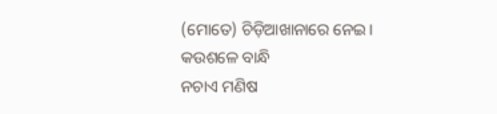(ମୋତେ) ଚିଡ଼ିଆଖାନାରେ ନେଇ।
କଉଶଳେ ବାନ୍ଧି
ନଚାଏ ମଣିଷ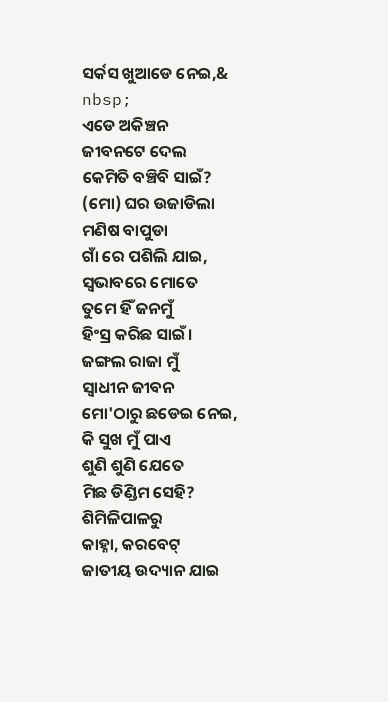ସର୍କସ ଖୁଆଡେ ନେଇ,&
nbsp;
ଏଡେ ଅକିଞ୍ଚନ
ଜୀବନଟେ ଦେଲ
କେମିତି ବଞ୍ଚିବି ସାଇଁ?
(ମୋ) ଘର ଉଜାଡିଲା
ମଣିଷ ବାପୁଡା
ଗାଁ ରେ ପଶିଲି ଯାଇ,
ସ୍ବଭାବରେ ମୋତେ
ତୁମେ ହିଁ ଜନମୁଁ
ହିଂସ୍ର କରିଛ ସାଇଁ।
ଜଙ୍ଗଲ ରାଜା ମୁଁ
ସ୍ବାଧୀନ ଜୀବନ
ମୋ'ଠାରୁ ଛଡେଇ ନେଇ,
କି ସୁଖ ମୁଁ ପାଏ
ଶୁଣି ଶୁଣି ଯେତେ
ମିଛ ଡିଣ୍ଡିମ ସେହି?
ଶିମିଳିପାଳରୁ
କାହ୍ନା, କରବେଟ୍
ଜାତୀୟ ଉଦ୍ୟାନ ଯାଇ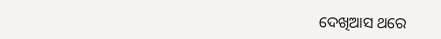ଦେଖିଆସ ଥରେ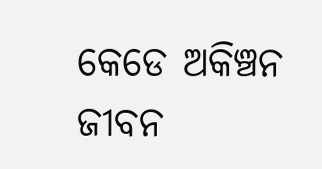କେଡେ ଅକିଞ୍ଚନ
ଜୀବନ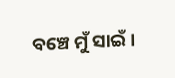ବଞ୍ଚେ ମୁଁ ସାଇଁ।